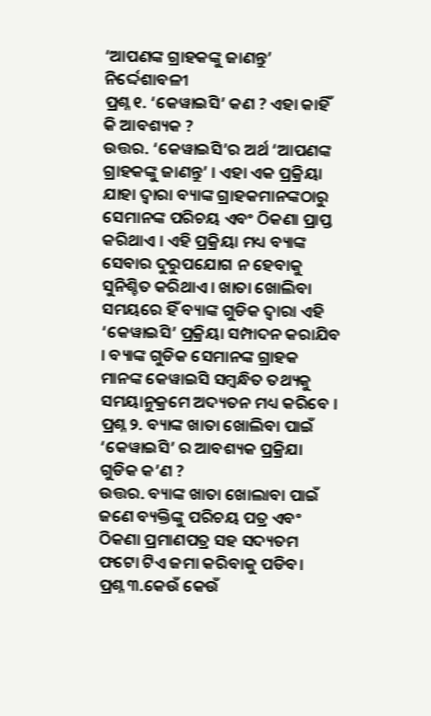‘ଆପଣଙ୍କ ଗ୍ରାହକଙ୍କୁ ଜାଣନ୍ତୁ’ ନିର୍ଦ୍ଦେଶାବଳୀ
ପ୍ରଶ୍ନ ୧. ‘କେୱାଇସି’ କଣ ? ଏହା କାହିଁ କି ଆବଶ୍ୟକ ?
ଉତ୍ତର. ‘କେୱାଇସି’ର ଅର୍ଥ ‘ଆପଣଙ୍କ ଗ୍ରାହକଙ୍କୁ ଜାଣନ୍ତୁ’ । ଏହା ଏକ ପ୍ରକ୍ରିୟା ଯାହା ଦ୍ୱାରା ବ୍ୟାଙ୍କ ଗ୍ରାହକମାନଙ୍କଠାରୁ ସେମାନଙ୍କ ପରିଚୟ ଏବଂ ଠିକଣା ପ୍ରାପ୍ତ କରିଥାଏ । ଏହି ପ୍ରକ୍ରିୟା ମଧ୍ୟ ବ୍ୟାଙ୍କ ସେବାର ଦୁରୁପଯୋଗ ନ ହେବାକୁ ସୁନିଶ୍ଚିତ କରିଥାଏ। ଖାତା ଖୋଲିବା ସମୟରେ ହିଁ ବ୍ୟାଙ୍କ ଗୁଡିକ ଦ୍ୱାରା ଏହି ‘କେୱାଇସି’ ପ୍ରକ୍ରିୟା ସମ୍ପାଦନ କରାଯିବ । ବ୍ୟାଙ୍କ ଗୁଡିକ ସେମାନଙ୍କ ଗ୍ରାହକ ମାନଙ୍କ କେୱାଇସି ସମ୍ବନ୍ଧିତ ତଥ୍ୟକୁ ସମୟାନୁକ୍ରମେ ଅଦ୍ୟତନ ମଧ୍ୟ କରିବେ ।
ପ୍ରଶ୍ନ ୨. ବ୍ୟାଙ୍କ ଖାତା ଖୋଲିବା ପାଇଁ ‘କେୱାଇସି’ ର ଆବଶ୍ୟକ ପ୍ରକ୍ରିଯା ଗୁଡିକ କ’ଣ ?
ଉତ୍ତର. ବ୍ୟାଙ୍କ ଖାତା ଖୋଲାବା ପାଇଁ ଜଣେ ବ୍ୟକ୍ତିଙ୍କୁ ପରିଚୟ ପତ୍ର ଏବଂ ଠିକଣା ପ୍ରମାଣପତ୍ର ସହ ସଦ୍ୟତମ ଫଟୋ ଟିଏ ଜମା କରିବାକୁ ପଡିବ।
ପ୍ରଶ୍ନ ୩.କେଉଁ କେଉଁ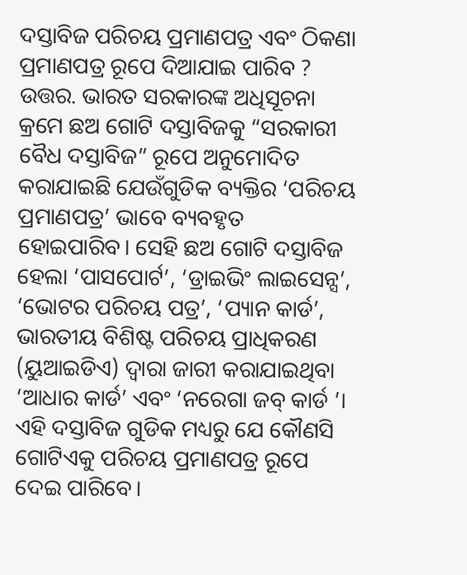ଦସ୍ତାବିଜ ପରିଚୟ ପ୍ରମାଣପତ୍ର ଏବଂ ଠିକଣା ପ୍ରମାଣପତ୍ର ରୂପେ ଦିଆଯାଇ ପାରିବ ?
ଉତ୍ତର. ଭାରତ ସରକାରଙ୍କ ଅଧିସୂଚନା କ୍ରମେ ଛଅ ଗୋଟି ଦସ୍ତାବିଜକୁ “ସରକାରୀ ବୈଧ ଦସ୍ତାବିଜ” ରୂପେ ଅନୁମୋଦିତ କରାଯାଇଛି ଯେଉଁଗୁଡିକ ବ୍ୟକ୍ତିର ‘ପରିଚୟ ପ୍ରମାଣପତ୍ର’ ଭାବେ ବ୍ୟବହୃତ ହୋଇପାରିବ। ସେହି ଛଅ ଗୋଟି ଦସ୍ତାବିଜ ହେଲା ‘ପାସପୋର୍ଟ’, ‘ଡ୍ରାଇଭିଂ ଲାଇସେନ୍ସ’, ‘ଭୋଟର ପରିଚୟ ପତ୍ର’, ‘ପ୍ୟାନ କାର୍ଡ’, ଭାରତୀୟ ବିଶିଷ୍ଟ ପରିଚୟ ପ୍ରାଧିକରଣ (ୟୁଆଇଡିଏ) ଦ୍ୱାରା ଜାରୀ କରାଯାଇଥିବା ‘ଆଧାର କାର୍ଡ’ ଏବଂ ‘ନରେଗା ଜବ୍ କାର୍ଡ ’। ଏହି ଦସ୍ତାବିଜ ଗୁଡିକ ମଧ୍ୟରୁ ଯେ କୌଣସି ଗୋଟିଏକୁ ପରିଚୟ ପ୍ରମାଣପତ୍ର ରୂପେ ଦେଇ ପାରିବେ।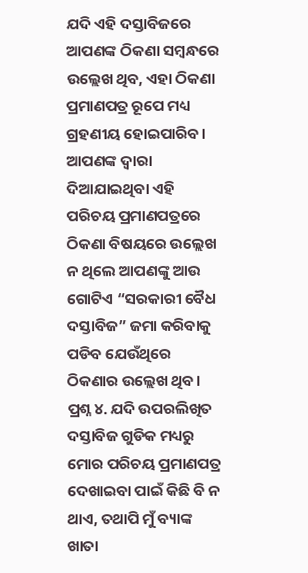ଯଦି ଏହି ଦସ୍ତାବିଜରେ ଆପଣଙ୍କ ଠିକଣା ସମ୍ବନ୍ଧରେ ଉଲ୍ଲେଖ ଥିବ, ଏହା ଠିକଣା ପ୍ରମାଣପତ୍ର ରୂପେ ମଧ୍ୟ ଗ୍ରହଣୀୟ ହୋଇପାରିବ। ଆପଣଙ୍କ ଦ୍ୱାରା ଦିଆଯାଇଥିବା ଏହି ପରିଚୟ ପ୍ରମାଣପତ୍ରରେ ଠିକଣା ବିଷୟରେ ଉଲ୍ଲେଖ ନ ଥିଲେ ଆପଣଙ୍କୁ ଆଉ ଗୋଟିଏ “ସରକାରୀ ବୈଧ ଦସ୍ତାବିଜ” ଜମା କରିବାକୁ ପଡିବ ଯେଉଁଥିରେ ଠିକଣାର ଉଲ୍ଲେଖ ଥିବ।
ପ୍ରଶ୍ନ ୪. ଯଦି ଉପରଲିଖିତ ଦସ୍ତାବିଜ ଗୁଡିକ ମଧ୍ୟରୁ ମୋର ପରିଚୟ ପ୍ରମାଣପତ୍ର ଦେଖାଇବା ପାଇଁ କିଛି ବି ନ ଥାଏ, ତଥାପି ମୁଁ ବ୍ୟାଙ୍କ ଖାତା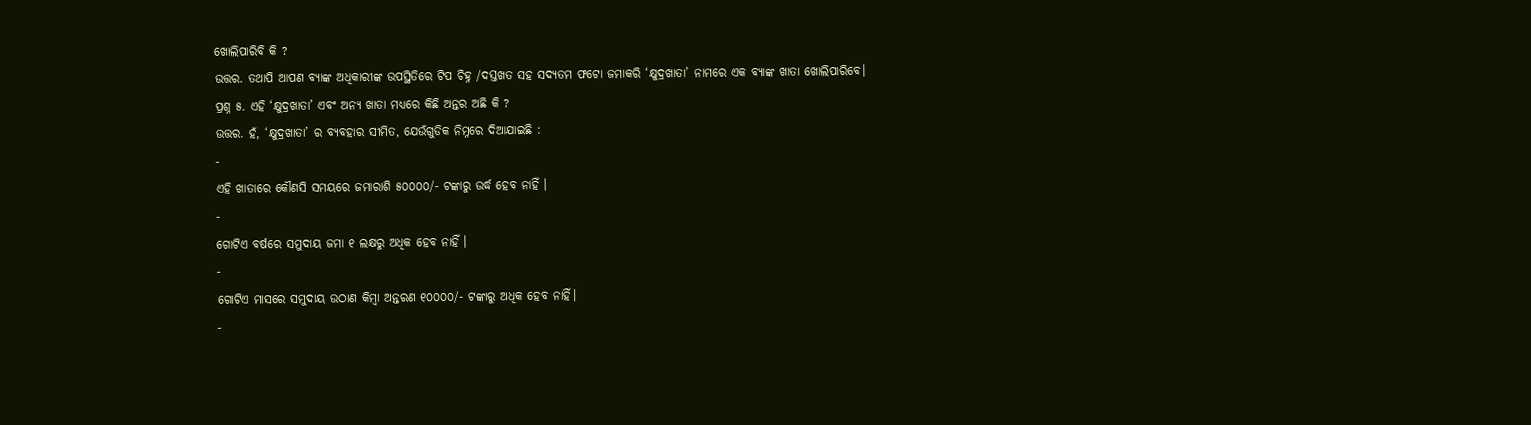ଖୋଲିପାରିବି କି ?
ଉତ୍ତର. ତଥାପି ଆପଣ ବ୍ୟାଙ୍କ ଅଧିକାରୀଙ୍କ ଉପସ୍ଥିତିରେ ଟିପ ଚିହ୍ନ /ଦସ୍ତଖତ ସହ ସଦ୍ୟତମ ଫଟୋ ଜମାକରି ‘କ୍ଷୁଦ୍ରଖାତା’ ନାମରେ ଏକ ବ୍ୟାଙ୍କ ଖାତା ଖୋଲିପାରିବେ।
ପ୍ରଶ୍ନ ୫. ଏହି ‘କ୍ଷୁଦ୍ରଖାତା’ ଏବଂ ଅନ୍ୟ ଖାତା ମଧ୍ୟରେ କିଛି ଅନ୍ତର ଅଛି କି ?
ଉତ୍ତର. ହଁ, ‘କ୍ଷୁଦ୍ରଖାତା’ ର ବ୍ୟବହାର ସୀମିତ, ଯେଉଁଗୁଡିକ ନିମ୍ନରେ ଦିଆଯାଇଛି :
-
ଏହି ଖାତାରେ କୌଣସି ସମୟରେ ଜମାରାଶି ୫୦୦୦୦/- ଟଙ୍କାରୁ ଉର୍ଦ୍ଧ ହେବ ନାହିଁ ।
-
ଗୋଟିଏ ବର୍ଷରେ ସମୁଦାୟ ଜମା ୧ ଲକ୍ଷରୁ ଅଧିକ ହେବ ନାହିଁ ।
-
ଗୋଟିଏ ମାସରେ ସମୁଦାୟ ଉଠାଣ କିମ୍ବା ଅନ୍ତରଣ ୧୦୦୦୦/- ଟଙ୍କାରୁ ଅଧିକ ହେବ ନାହିଁ।
-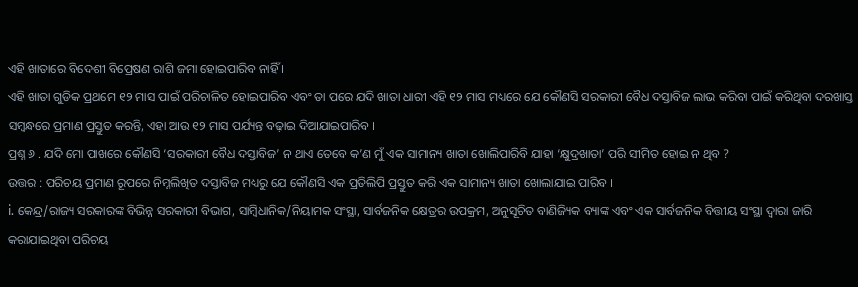ଏହି ଖାତାରେ ବିଦେଶୀ ବିପ୍ରେଷଣ ରାଶି ଜମା ହୋଇପାରିବ ନାହିଁ ।
ଏହି ଖାତା ଗୁଡିକ ପ୍ରଥମେ ୧୨ ମାସ ପାଇଁ ପରିଚାଳିତ ହୋଇପାରିବ ଏବଂ ତା ପରେ ଯଦି ଖାତା ଧାରୀ ଏହି ୧୨ ମାସ ମଧ୍ୟରେ ଯେ କୌଣସି ସରକାରୀ ବୈଧ ଦସ୍ତାବିଜ ଲାଭ କରିବା ପାଇଁ କରିଥିବା ଦରଖାସ୍ତ ସମ୍ବନ୍ଧରେ ପ୍ରମାଣ ପ୍ରସ୍ତୁତ କରନ୍ତି, ଏହା ଆଉ ୧୨ ମାସ ପର୍ଯ୍ୟନ୍ତ ବଢ଼ାଇ ଦିଆଯାଇପାରିବ ।
ପ୍ରଶ୍ନ ୬ . ଯଦି ମୋ ପାଖରେ କୌଣସି ‘ସରକାରୀ ବୈଧ ଦସ୍ତାବିଜ’ ନ ଥାଏ ତେବେ କ’ଣ ମୁଁ ଏକ ସାମାନ୍ୟ ଖାତା ଖୋଲିପାରିବି ଯାହା ‘କ୍ଷୁଦ୍ରଖାତା’ ପରି ସୀମିତ ହୋଇ ନ ଥିବ ?
ଉତ୍ତର : ପରିଚୟ ପ୍ରମାଣ ରୂପରେ ନିମ୍ନଲିଖିତ ଦସ୍ତାବିଜ ମଧ୍ୟରୁ ଯେ କୌଣସି ଏକ ପ୍ରତିଲିପି ପ୍ରସ୍ତୁତ କରି ଏକ ସାମାନ୍ୟ ଖାତା ଖୋଲାଯାଇ ପାରିବ ।
i. କେନ୍ଦ୍ର/ରାଜ୍ୟ ସରକାରଙ୍କ ବିଭିନ୍ନ ସରକାରୀ ବିଭାଗ, ସାମ୍ବିଧାନିକ/ନିୟାମକ ସଂସ୍ଥା, ସାର୍ବଜନିକ କ୍ଷେତ୍ରର ଉପକ୍ରମ, ଅନୁସୂଚିତ ବାଣିଜ୍ୟିକ ବ୍ୟାଙ୍କ ଏବଂ ଏକ ସାର୍ବଜନିକ ବିତ୍ତୀୟ ସଂସ୍ଥା ଦ୍ଵାରା ଜାରି କରାଯାଇଥିବା ପରିଚୟ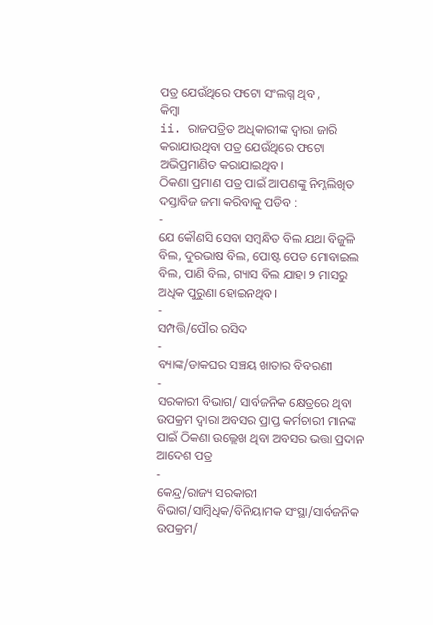ପତ୍ର ଯେଉଁଥିରେ ଫଟୋ ସଂଲଗ୍ନ ଥିବ ,
କିମ୍ବା
ii. ରାଜପତ୍ରିତ ଅଧିକାରୀଙ୍କ ଦ୍ଵାରା ଜାରି କରାଯାଉଥିବା ପତ୍ର ଯେଉଁଥିରେ ଫଟୋ ଅଭିପ୍ରମାଣିତ କରାଯାଇଥିବ।
ଠିକଣା ପ୍ରମାଣ ପତ୍ର ପାଇଁ ଆପଣଙ୍କୁ ନିମ୍ନଲିଖିତ ଦସ୍ତାବିଜ ଜମା କରିବାକୁ ପଡିବ :
-
ଯେ କୌଣସି ସେବା ସମ୍ବନ୍ଧିତ ବିଲ ଯଥା ବିଜୁଳି ବିଲ, ଦୁରଭାଷ ବିଲ, ପୋଷ୍ଟ ପେଡ ମୋବାଇଲ ବିଲ, ପାଣି ବିଲ, ଗ୍ୟାସ ବିଲ ଯାହା ୨ ମାସରୁ ଅଧିକ ପୁରୁଣା ହୋଇନଥିବ।
-
ସମ୍ପତ୍ତି/ପୌର ରସିଦ
-
ବ୍ୟାଙ୍କ/ଡାକଘର ସଞ୍ଚୟ ଖାତାର ବିବରଣୀ
-
ସରକାରୀ ବିଭାଗ/ ସାର୍ବଜନିକ କ୍ଷେତ୍ରରେ ଥିବା ଉପକ୍ରମ ଦ୍ଵାରା ଅବସର ପ୍ରାପ୍ତ କର୍ମଚାରୀ ମାନଙ୍କ ପାଇଁ ଠିକଣା ଉଲ୍ଲେଖ ଥିବା ଅବସର ଭତ୍ତା ପ୍ରଦାନ ଆଦେଶ ପତ୍ର
-
କେନ୍ଦ୍ର/ରାଜ୍ୟ ସରକାରୀ ବିଭାଗ/ସାମ୍ବିଧିକ/ବିନିୟାମକ ସଂସ୍ଥା/ସାର୍ବଜନିକ ଉପକ୍ରମ/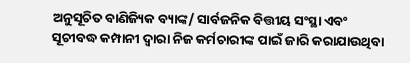ଅନୁସୂଚିତ ବାଣିଜ୍ୟିକ ବ୍ୟାଙ୍କ/ ସାର୍ବଜନିକ ବିତ୍ତୀୟ ସଂସ୍ଥା ଏବଂ ସୂଚୀବଦ୍ଧ କମ୍ପାନୀ ଦ୍ଵାରା ନିଜ କର୍ମଚାରୀଙ୍କ ପାଇଁ ଜାରି କରାଯାଉଥିବା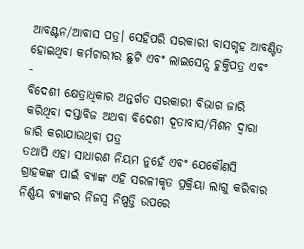ଆବଣ୍ଟନ/ଆବାସ ପତ୍ର। ସେହିପରି ସରକାରୀ ବାସଗୃହ ଆବଣ୍ଟିତ ହୋଇଥିବା କର୍ମଚାରୀର ଛୁଟି ଏବଂ ଲାଇସେନ୍ସ ଚୁକ୍ତିପତ୍ର ଏବଂ
-
ବିଦେଶୀ କ୍ଷେତ୍ରାଧିକାର ଅନ୍ତର୍ଗତ ସରକାରୀ ବିଭାଗ ଜାରି କରିଥିବା ଦସ୍ତାବିଜ ଅଥବା ବିଦେଶୀ ଦୂତାବାସ/ମିଶନ ଦ୍ଵାରା ଜାରି କରାଯାଉଥିବା ପତ୍ର
ତଥାପି ଏହା ସାଧାରଣ ନିୟମ ନୁହେଁ ଏବଂ ଯେକୌଣସି ଗ୍ରାହକଙ୍କ ପାଇଁ ବ୍ୟାଙ୍କ ଏହି ସରଳୀକୃତ ପ୍ରକ୍ରିୟା ଲାଗୁ କରିବାର ନିର୍ଣ୍ଣୟ ବ୍ୟାଙ୍କର ନିଜସ୍ୱ ନିଷ୍ପତ୍ତି ଉପରେ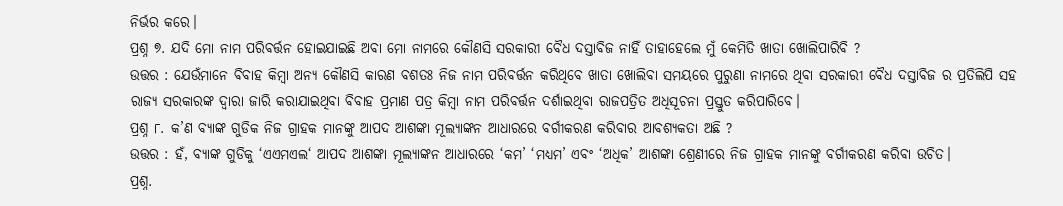ନିର୍ଭର କରେ।
ପ୍ରଶ୍ନ ୭. ଯଦି ମୋ ନାମ ପରିବର୍ତ୍ତନ ହୋଇଯାଇଛି ଅବା ମୋ ନାମରେ କୌଣସି ସରକାରୀ ବୈଧ ଦସ୍ତାବିଜ ନାହିଁ ତାହାହେଲେ ମୁଁ କେମିତି ଖାତା ଖୋଲିପାରିବି ?
ଉତ୍ତର : ଯେଉଁମାନେ ବିବାହ କିମ୍ବା ଅନ୍ୟ କୌଣସି କାରଣ ବଶତଃ ନିଜ ନାମ ପରିବର୍ତ୍ତନ କରିଥିବେ ଖାତା ଖୋଲିବା ସମୟରେ ପୁରୁଣା ନାମରେ ଥିବା ସରକାରୀ ବୈଧ ଦସ୍ତାବିଜ ର ପ୍ରତିଲିପି ସହ ରାଜ୍ୟ ସରକାରଙ୍କ ଦ୍ଵାରା ଜାରି କରାଯାଇଥିବା ବିବାହ ପ୍ରମାଣ ପତ୍ର କିମ୍ବା ନାମ ପରିବର୍ତ୍ତନ ଦର୍ଶାଇଥିବା ରାଜପତ୍ରିତ ଅଧିସୂଚନା ପ୍ରସ୍ତୁତ କରିପାରିବେ।
ପ୍ରଶ୍ନ ୮. କ’ଣ ବ୍ୟାଙ୍କ ଗୁଡିକ ନିଜ ଗ୍ରାହକ ମାନଙ୍କୁ ଆପଦ ଆଶଙ୍କା ମୂଲ୍ୟାଙ୍କନ ଆଧାରରେ ବର୍ଗୀକରଣ କରିବାର ଆବଶ୍ୟକତା ଅଛି ?
ଉତ୍ତର : ହଁ, ବ୍ୟାଙ୍କ ଗୁଡିକୁ ‘ଏଏମଏଲ‘ ଆପଦ ଆଶଙ୍କା ମୂଲ୍ୟାଙ୍କନ ଆଧାରରେ ‘କମ’ ‘ମଧ୍ୟମ’ ଏବଂ ‘ଅଧିକ’ ଆଶଙ୍କା ଶ୍ରେଣୀରେ ନିଜ ଗ୍ରାହକ ମାନଙ୍କୁ ବର୍ଗୀକରଣ କରିବା ଉଚିତ।
ପ୍ରଶ୍ନ.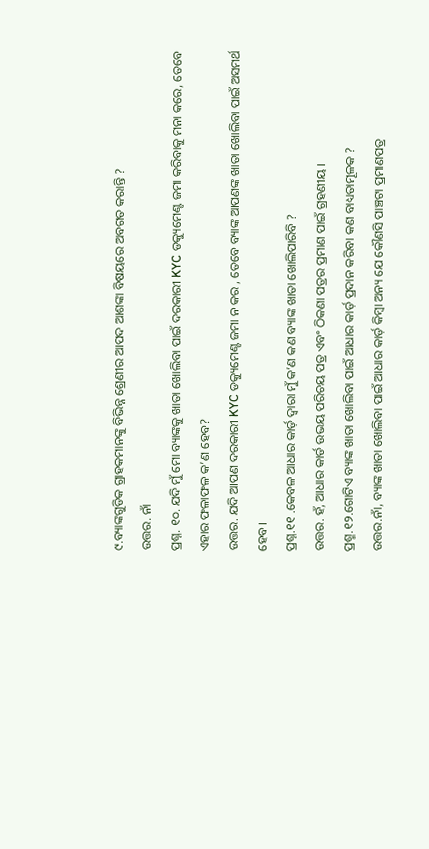୯.ବ୍ୟାଙ୍କଗୁଡିକ ଗ୍ରାହକମାନଙ୍କୁ ବିଭିନ୍ନ ଶ୍ରେଣୀର ଆପଦ ଆଶଙ୍କା ବିଷୟରେ ଅବଗତ କରାନ୍ତି ?
ଉତ୍ତର. ନାଁ
ପ୍ରଶ୍ନ. ୧୦. ଯଦି ମୁଁ ମୋ ବ୍ୟାଙ୍କକୁ ଖାତା ଖୋଲିବା ପାଇଁ ଦରକାରୀ KYC ଡକ୍ୟୁମେଣ୍ଟ ଜମା କରିବାକୁ ମନା କରେ, ତେବେ ଏହାର ଫଳାଫଳ କ’ଣ ହେବ?
ଉତ୍ତର. ଯଦି ଆପଣ ଦରକାରୀ KYC ଡକ୍ୟୁମେଣ୍ଟ ଜମା ନ କର , ତେବେ ବ୍ୟାଙ୍କ ଆପଣଙ୍କ ଖାତା ଖୋଲିବା ପାଇଁ ଅସମର୍ଥ ହେବ।
ପ୍ରଶ୍ନ.୧୧ .କେବଳ ଆଧାର କାର୍ଡ଼ ଦ୍ୱାରା ମୁଁ କ’ଣ କଣ ବ୍ୟାଙ୍କ ଖାତା ଖୋଲିପାରିବି ?
ଉତ୍ତର. ହଁ, ଆଧାର କାର୍ଡ ଉଭୟ ପରିଚୟ ପତ୍ର ଏବଂ ଠିକଣା ପତ୍ରର ପ୍ରମାଣ ପାଇଁ ଗ୍ରହଣୀୟ ।
ପ୍ରଶ୍ମ.୧୨.ଗୋଟିଏ ବ୍ୟାଙ୍କ ଖାତା ଖୋଲିବା ପାଇଁ ଆଧାର କାର୍ଡ଼ ପ୍ରଦାନ କରିବା କଣ ବାଧ୍ୟତାମୂଳକ ?
ଉତ୍ତର.ନାଁ, ବ୍ୟାଙ୍କ ଖାତା ଖୋଲିବା ପାଇଁ ଆଧାର କାର୍ଡ଼ କିମ୍ବା ଅନ୍ୟ ଯେ କୌଣସି ପାଞ୍ଚଟା ପ୍ରମାଣପତ୍ର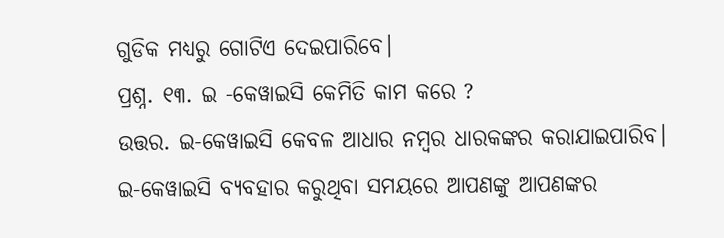ଗୁଡିକ ମଧ୍ୟରୁ ଗୋଟିଏ ଦେଇପାରିବେ।
ପ୍ରଶ୍ନ. ୧୩. ଇ -କେୱାଇସି କେମିତି କାମ କରେ ?
ଉତ୍ତର. ଇ-କେୱାଇସି କେବଳ ଆଧାର ନମ୍ବର ଧାରକଙ୍କର କରାଯାଇପାରିବ। ଇ-କେୱାଇସି ବ୍ୟବହାର କରୁଥିବା ସମୟରେ ଆପଣଙ୍କୁ ଆପଣଙ୍କର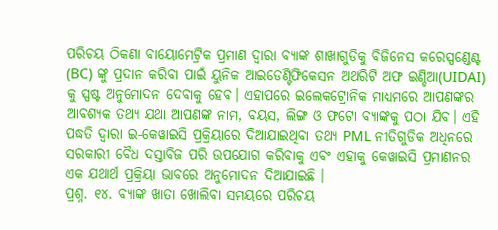ପରିଚୟ ଠିକଣା ବାୟୋମେଟ୍ରିକ ପ୍ରମାଣ ଦ୍ୱାରା ବ୍ୟାଙ୍କ ଶାଖାଗୁଡିକୁ ବିଜିନେସ କରେସ୍ପଣ୍ଡେଣ୍ଟ (BC) ଙ୍କୁ ପ୍ରଦାନ କରିବା ପାଇଁ ୟୁନିକ ଆଇଡେଣ୍ଟିଫିକେସନ ଅଥରିଟି ଅଫ ଇଣ୍ଡିଆ(UIDAI) କୁ ସ୍ପଷ୍ଟ ଅନୁମୋଦନ ଦେବାକୁ ହେବ। ଏହାପରେ ଇଲେକଟ୍ରୋନିକ ମାଧ୍ୟମରେ ଆପଣଙ୍କର ଆବଶ୍ୟକ ତଥ୍ୟ ଯଥା ଆପଣଙ୍କ ନାମ, ବୟସ, ଲିଙ୍ଗ ଓ ଫଟୋ ବ୍ୟାଙ୍କକୁ ପଠା ଯିବ। ଏହି ପଦ୍ଧତି ଦ୍ୱାରା ଇ-କେୱାଇସି ପ୍ରକ୍ରିୟାରେ ଦିଆଯାଇଥିବା ତଥ୍ୟ PML ନୀତିଗୁଡିକ ଅଧିନରେ ସରକାରୀ ବୈଧ ଦସ୍ତାବିଜ ପରି ଉପଯୋଗ କରିବାକୁ ଏବଂ ଏହାକୁ କେୱାଇସି ପ୍ରମାଣନର ଏକ ଯଥାର୍ଥ ପ୍ରକ୍ରିୟା ଭାବରେ ଅନୁମୋଦନ ଦିଆଯାଇଛି ।
ପ୍ରଶ୍ନ. ୧୪. ବ୍ୟାଙ୍କ ଖାତା ଖୋଲିବା ସମୟରେ ପରିଚୟ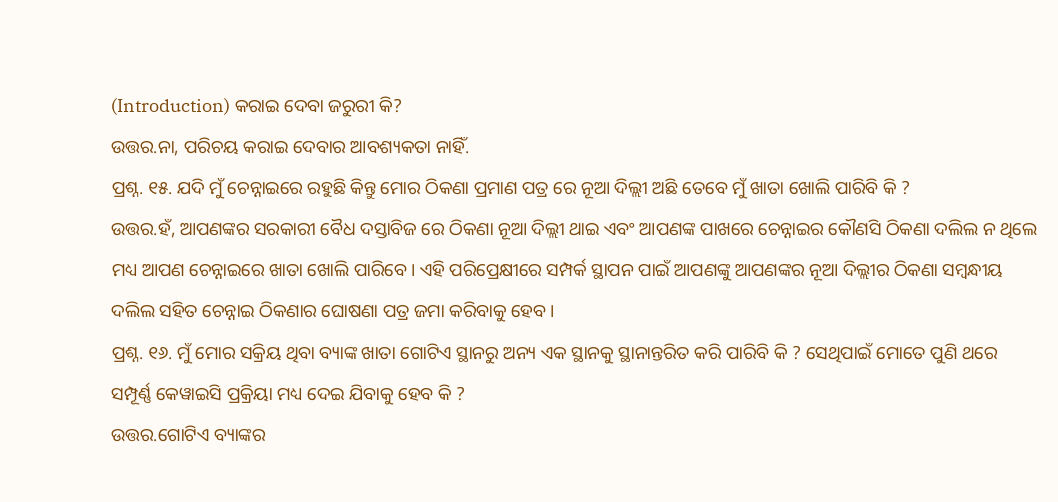(Introduction) କରାଇ ଦେବା ଜରୁରୀ କି?
ଉତ୍ତର.ନା, ପରିଚୟ କରାଇ ଦେବାର ଆବଶ୍ୟକତା ନାହିଁ.
ପ୍ରଶ୍ନ. ୧୫. ଯଦି ମୁଁ ଚେନ୍ନାଇରେ ରହୁଛି କିନ୍ତୁ ମୋର ଠିକଣା ପ୍ରମାଣ ପତ୍ର ରେ ନୂଆ ଦିଲ୍ଲୀ ଅଛି ତେବେ ମୁଁ ଖାତା ଖୋଲି ପାରିବି କି ?
ଉତ୍ତର.ହଁ, ଆପଣଙ୍କର ସରକାରୀ ବୈଧ ଦସ୍ତାବିଜ ରେ ଠିକଣା ନୂଆ ଦିଲ୍ଲୀ ଥାଇ ଏବଂ ଆପଣଙ୍କ ପାଖରେ ଚେନ୍ନାଇର କୌଣସି ଠିକଣା ଦଲିଲ ନ ଥିଲେ ମଧ୍ୟ ଆପଣ ଚେନ୍ନାଇରେ ଖାତା ଖୋଲି ପାରିବେ। ଏହି ପରିପ୍ରେକ୍ଷୀରେ ସମ୍ପର୍କ ସ୍ଥାପନ ପାଇଁ ଆପଣଙ୍କୁ ଆପଣଙ୍କର ନୂଆ ଦିଲ୍ଲୀର ଠିକଣା ସମ୍ବନ୍ଧୀୟ ଦଲିଲ ସହିତ ଚେନ୍ନାଇ ଠିକଣାର ଘୋଷଣା ପତ୍ର ଜମା କରିବାକୁ ହେବ।
ପ୍ରଶ୍ନ. ୧୬. ମୁଁ ମୋର ସକ୍ରିୟ ଥିବା ବ୍ୟାଙ୍କ ଖାତା ଗୋଟିଏ ସ୍ଥାନରୁ ଅନ୍ୟ ଏକ ସ୍ଥାନକୁ ସ୍ଥାନାନ୍ତରିତ କରି ପାରିବି କି ? ସେଥିପାଇଁ ମୋତେ ପୁଣି ଥରେ ସମ୍ପୂର୍ଣ୍ଣ କେୱାଇସି ପ୍ରକ୍ରିୟା ମଧ୍ୟ ଦେଇ ଯିବାକୁ ହେବ କି ?
ଉତ୍ତର.ଗୋଟିଏ ବ୍ୟାଙ୍କର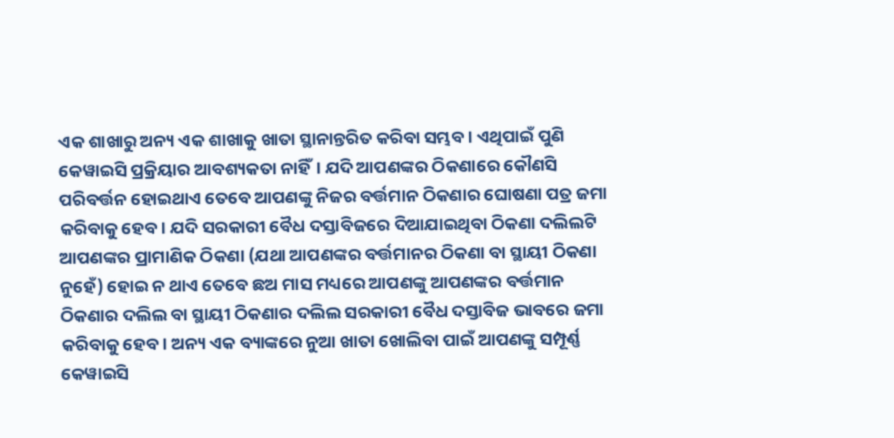ଏକ ଶାଖାରୁ ଅନ୍ୟ ଏକ ଶାଖାକୁ ଖାତା ସ୍ଥାନାନ୍ତରିତ କରିବା ସମ୍ଭବ। ଏଥିପାଇଁ ପୁଣି କେୱାଇସି ପ୍ରକ୍ରିୟାର ଆବଶ୍ୟକତା ନାହିଁ। ଯଦି ଆପଣଙ୍କର ଠିକଣାରେ କୌଣସି ପରିବର୍ତ୍ତନ ହୋଇଥାଏ ତେବେ ଆପଣଙ୍କୁ ନିଜର ବର୍ତ୍ତମାନ ଠିକଣାର ଘୋଷଣା ପତ୍ର ଜମା କରିବାକୁ ହେବ। ଯଦି ସରକାରୀ ବୈଧ ଦସ୍ତାବିଜରେ ଦିଆଯାଇଥିବା ଠିକଣା ଦଲିଲଟି ଆପଣଙ୍କର ପ୍ରାମାଣିକ ଠିକଣା (ଯଥା ଆପଣଙ୍କର ବର୍ତ୍ତମାନର ଠିକଣା ବା ସ୍ଥାୟୀ ଠିକଣା ନୁହେଁ) ହୋଇ ନ ଥାଏ ତେବେ ଛଅ ମାସ ମଧ୍ୟରେ ଆପଣଙ୍କୁ ଆପଣଙ୍କର ବର୍ତ୍ତମାନ ଠିକଣାର ଦଲିଲ ବା ସ୍ଥାୟୀ ଠିକଣାର ଦଲିଲ ସରକାରୀ ବୈଧ ଦସ୍ତାବିଜ ଭାବରେ ଜମା କରିବାକୁ ହେବ। ଅନ୍ୟ ଏକ ବ୍ୟାଙ୍କରେ ନୁଆ ଖାତା ଖୋଲିବା ପାଇଁ ଆପଣଙ୍କୁ ସମ୍ପୂର୍ଣ୍ଣ କେୱାଇସି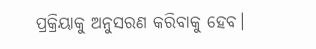ପ୍ରକ୍ରିୟାକୁ ଅନୁସରଣ କରିବାକୁ ହେବ।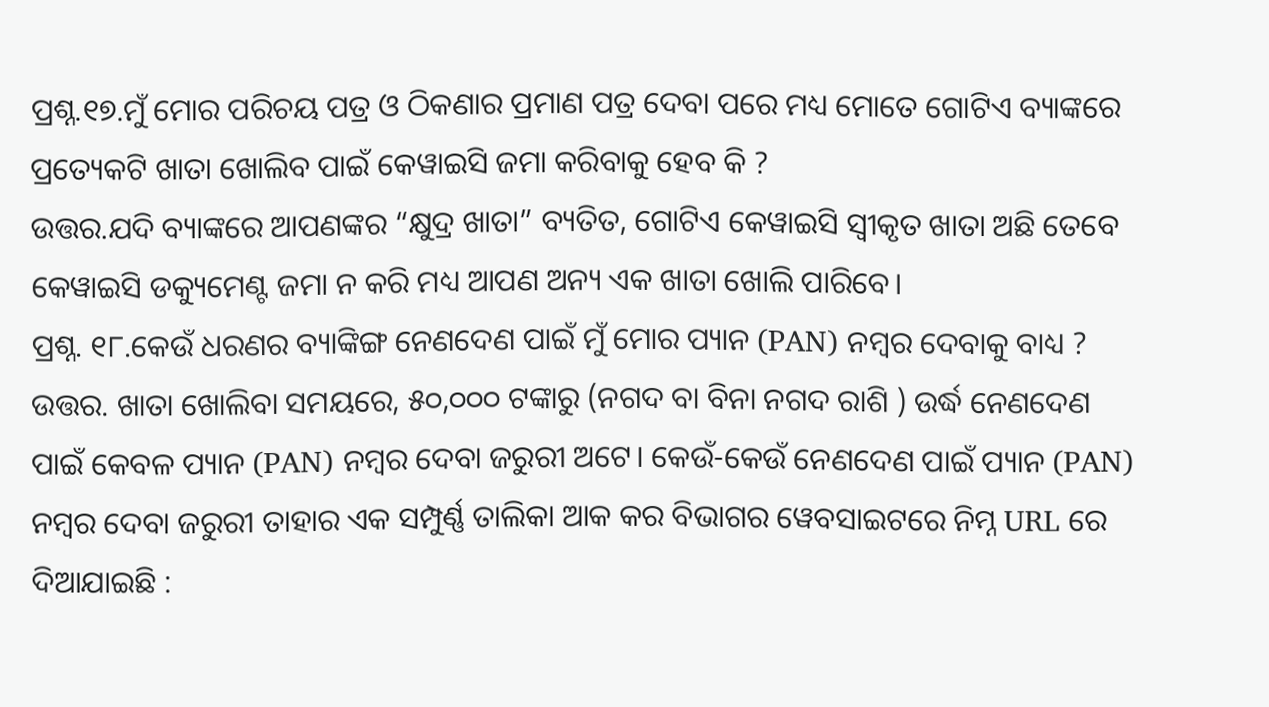ପ୍ରଶ୍ନ.୧୭.ମୁଁ ମୋର ପରିଚୟ ପତ୍ର ଓ ଠିକଣାର ପ୍ରମାଣ ପତ୍ର ଦେବା ପରେ ମଧ୍ୟ ମୋତେ ଗୋଟିଏ ବ୍ୟାଙ୍କରେ ପ୍ରତ୍ୟେକଟି ଖାତା ଖୋଲିବ ପାଇଁ କେୱାଇସି ଜମା କରିବାକୁ ହେବ କି ?
ଉତ୍ତର.ଯଦି ବ୍ୟାଙ୍କରେ ଆପଣଙ୍କର “କ୍ଷୁଦ୍ର ଖାତା” ବ୍ୟତିତ, ଗୋଟିଏ କେୱାଇସି ସ୍ୱୀକୃତ ଖାତା ଅଛି ତେବେ କେୱାଇସି ଡକ୍ୟୁମେଣ୍ଟ ଜମା ନ କରି ମଧ୍ୟ ଆପଣ ଅନ୍ୟ ଏକ ଖାତା ଖୋଲି ପାରିବେ।
ପ୍ରଶ୍ନ. ୧୮.କେଉଁ ଧରଣର ବ୍ୟାଙ୍କିଙ୍ଗ ନେଣଦେଣ ପାଇଁ ମୁଁ ମୋର ପ୍ୟାନ (PAN) ନମ୍ବର ଦେବାକୁ ବାଧ୍ୟ ?
ଉତ୍ତର. ଖାତା ଖୋଲିବା ସମୟରେ, ୫୦,୦୦୦ ଟଙ୍କାରୁ (ନଗଦ ବା ବିନା ନଗଦ ରାଶି ) ଉର୍ଦ୍ଧ ନେଣଦେଣ ପାଇଁ କେବଳ ପ୍ୟାନ (PAN) ନମ୍ବର ଦେବା ଜରୁରୀ ଅଟେ। କେଉଁ-କେଉଁ ନେଣଦେଣ ପାଇଁ ପ୍ୟାନ (PAN) ନମ୍ବର ଦେବା ଜରୁରୀ ତାହାର ଏକ ସମ୍ପୁର୍ଣ୍ଣ ତାଲିକା ଆକ କର ବିଭାଗର ୱେବସାଇଟରେ ନିମ୍ନ URL ରେ ଦିଆଯାଇଛି :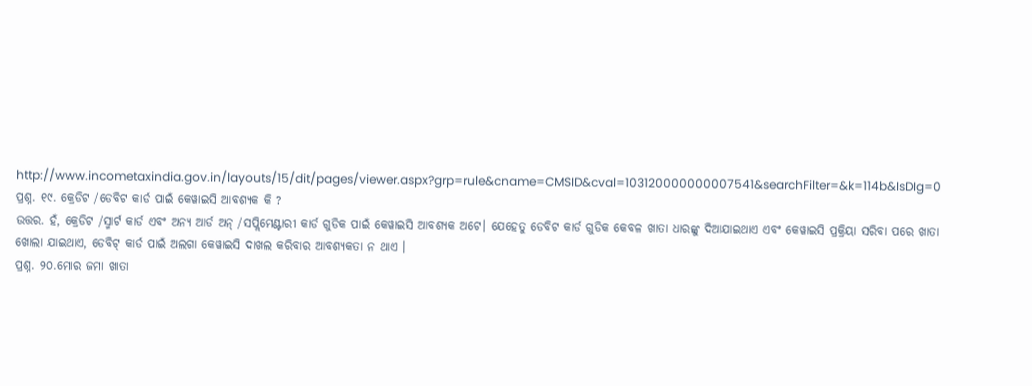http://www.incometaxindia.gov.in/layouts/15/dit/pages/viewer.aspx?grp=rule&cname=CMSID&cval=103120000000007541&searchFilter=&k=114b&IsDIg=0
ପ୍ରଶ୍ନ. ୧୯. କ୍ରେଡିଟ /ଡେବିଟ କାର୍ଡ ପାଇଁ କେୱାଇସି ଆବଶ୍ୟକ କି ?
ଉତ୍ତର. ହଁ, କ୍ରେଡିଟ /ସ୍ମାର୍ଟ କାର୍ଡ ଏବଂ ଅନ୍ୟ ଆର୍ଡ ଅନ୍ /ସପ୍ଲିମେଣ୍ଟାରୀ କାର୍ଡ ଗୁଡିକ ପାଇଁ କେୱାଇସି ଆବଶ୍ୟକ ଅଟେ। ଯେହେତୁ ଡେବିଟ କାର୍ଡ ଗୁଡିକ କେବଳ ଖାତା ଧାରଙ୍କୁ ଦିଆଯାଇଥାଏ ଏବଂ କେୱାଇସି ପ୍ରକ୍ରିୟା ସରିବା ପରେ ଖାତା ଖୋଲା ଯାଇଥାଏ, ଡେବିଟ୍ କାର୍ଡ ପାଇଁ ଅଲଗା କେୱାଇସି ଦାଖଲ କରିବାର ଆବଶ୍ୟକତା ନ ଥାଏ ।
ପ୍ରଶ୍ନ. ୨୦.ମୋର ଜମା ଖାତା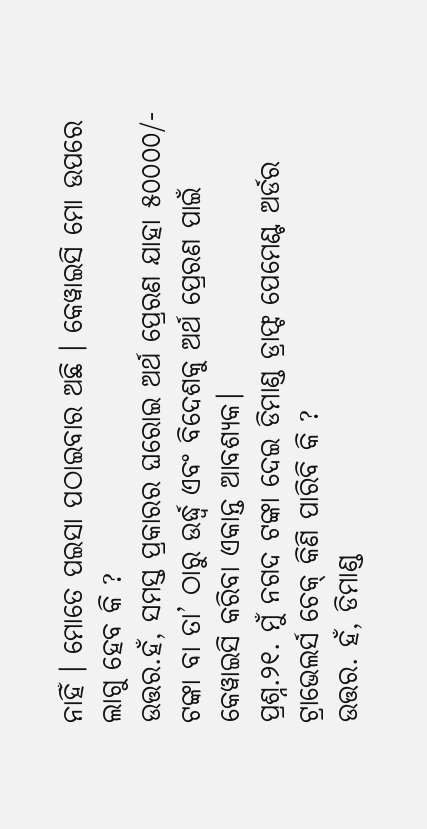ନାହିଁ । ମୋତେ ପଇସା ପଠାଇବାର ଅଛି । କେୱାଇସି ମୋ ଉପରେ ଲାଗୁ ହେବ କି ?
ଉତ୍ତର.ହଁ, ସମସ୍ତ ପ୍ରକାରର ଘରୋଇ ଅର୍ଥ ପ୍ରେରଣ ଯାହା ୫୦୦୦୦/- ଟଙ୍କା ବା ତା’ ଠାରୁ ଉର୍ଦ୍ଧ୍ୱ ଏବଂ ବିଦେଶକୁ ଅର୍ଥ ପ୍ରେରଣ ପାଇଁ କେୱାଇସି କରିବା ଏକାନ୍ତ ଆବଶ୍ୟକ।
ପ୍ରଶ୍ନ.୨୧. ମୁଁ ନଗଦ ଟଙ୍କା ଦେଇ ଡିମାଣ୍ଡ ଡ୍ରାଫ୍ଟ ପେମେଣ୍ଟ ଅର୍ଡର ଟ୍ରାଭେଲର୍ସ ଚେକ୍ କିଣି ପାରିବି କି ?
ଉତ୍ତର. ହଁ, ଡିମାଣ୍ଡ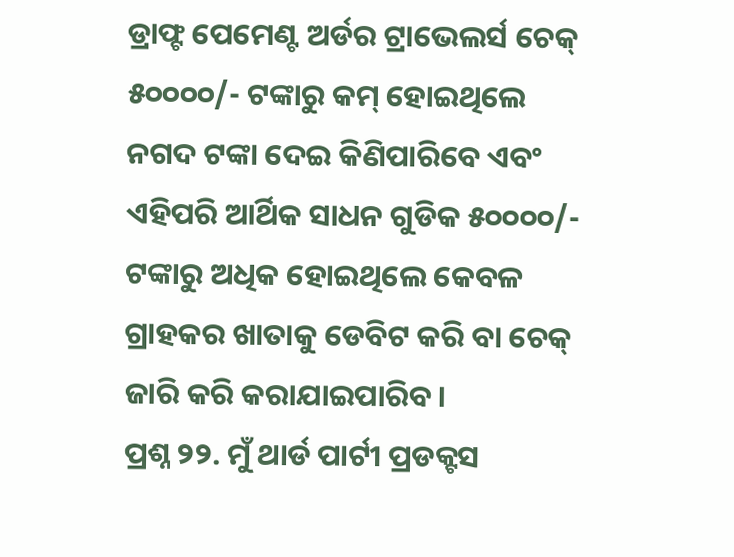ଡ୍ରାଫ୍ଟ ପେମେଣ୍ଟ ଅର୍ଡର ଟ୍ରାଭେଲର୍ସ ଚେକ୍ ୫୦୦୦୦/- ଟଙ୍କାରୁ କମ୍ ହୋଇଥିଲେ ନଗଦ ଟଙ୍କା ଦେଇ କିଣିପାରିବେ ଏବଂ ଏହିପରି ଆର୍ଥିକ ସାଧନ ଗୁଡିକ ୫୦୦୦୦/- ଟଙ୍କାରୁ ଅଧିକ ହୋଇଥିଲେ କେବଳ ଗ୍ରାହକର ଖାତାକୁ ଡେବିଟ କରି ବା ଚେକ୍ ଜାରି କରି କରାଯାଇପାରିବ।
ପ୍ରଶ୍ନ ୨୨. ମୁଁ ଥାର୍ଡ ପାର୍ଟୀ ପ୍ରଡକ୍ଟସ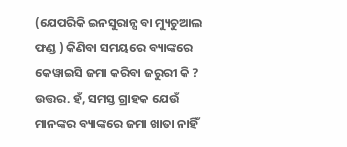(ଯେପରିକି ଇନସୁରାନ୍ସ ବା ମ୍ୟୁଚୁଆଲ ଫଣ୍ଡ ) କିଣିବା ସମୟରେ ବ୍ୟାଙ୍କରେ କେୱାଇସି ଜମା କରିବା ଜରୁରୀ କି ?
ଉତ୍ତର. ହଁ, ସମସ୍ତ ଗ୍ରାହକ ଯେଉଁ ମାନଙ୍କର ବ୍ୟାଙ୍କରେ ଜମା ଖାତା ନାହିଁ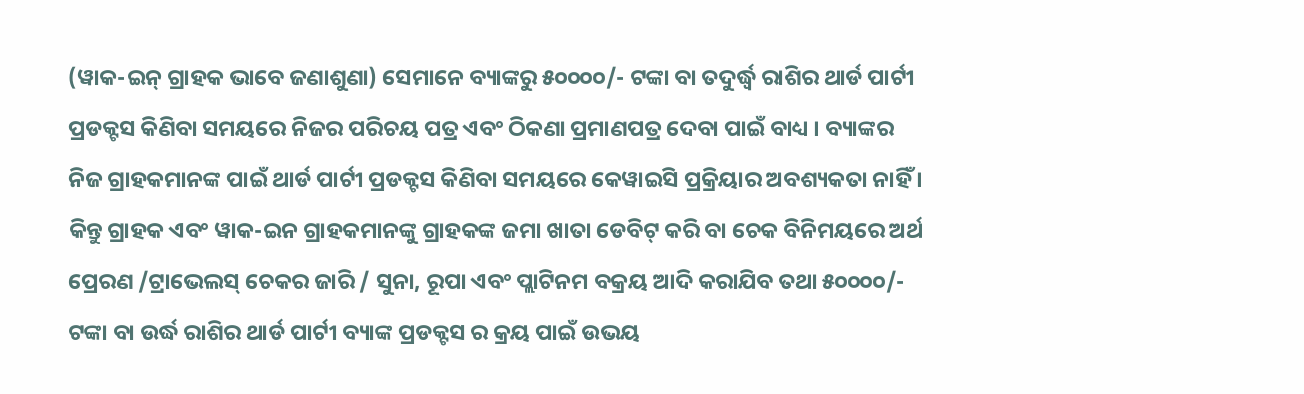(ୱାକ-ଇନ୍ ଗ୍ରାହକ ଭାବେ ଜଣାଶୁଣା) ସେମାନେ ବ୍ୟାଙ୍କରୁ ୫୦୦୦୦/- ଟଙ୍କା ବା ତଦୁର୍ଦ୍ଧ୍ୱ ରାଶିର ଥାର୍ଡ ପାର୍ଟୀ ପ୍ରଡକ୍ଟସ କିଣିବା ସମୟରେ ନିଜର ପରିଚୟ ପତ୍ର ଏବଂ ଠିକଣା ପ୍ରମାଣପତ୍ର ଦେବା ପାଇଁ ବାଧ୍ୟ । ବ୍ୟାଙ୍କର ନିଜ ଗ୍ରାହକମାନଙ୍କ ପାଇଁ ଥାର୍ଡ ପାର୍ଟୀ ପ୍ରଡକ୍ଟସ କିଣିବା ସମୟରେ କେୱାଇସି ପ୍ରକ୍ରିୟାର ଅବଶ୍ୟକତା ନାହିଁ । କିନ୍ତୁ ଗ୍ରାହକ ଏବଂ ୱାକ-ଇନ ଗ୍ରାହକମାନଙ୍କୁ ଗ୍ରାହକଙ୍କ ଜମା ଖାତା ଡେବିଟ୍ କରି ବା ଚେକ ବିନିମୟରେ ଅର୍ଥ ପ୍ରେରଣ /ଟ୍ରାଭେଲସ୍ ଚେକର ଜାରି / ସୁନା, ରୂପା ଏବଂ ପ୍ଲାଟିନମ ବକ୍ରୟ ଆଦି କରାଯିବ ତଥା ୫୦୦୦୦/- ଟଙ୍କା ବା ଉର୍ଦ୍ଧ ରାଶିର ଥାର୍ଡ ପାର୍ଟୀ ବ୍ୟାଙ୍କ ପ୍ରଡକ୍ଟସ ର କ୍ରୟ ପାଇଁ ଉଭୟ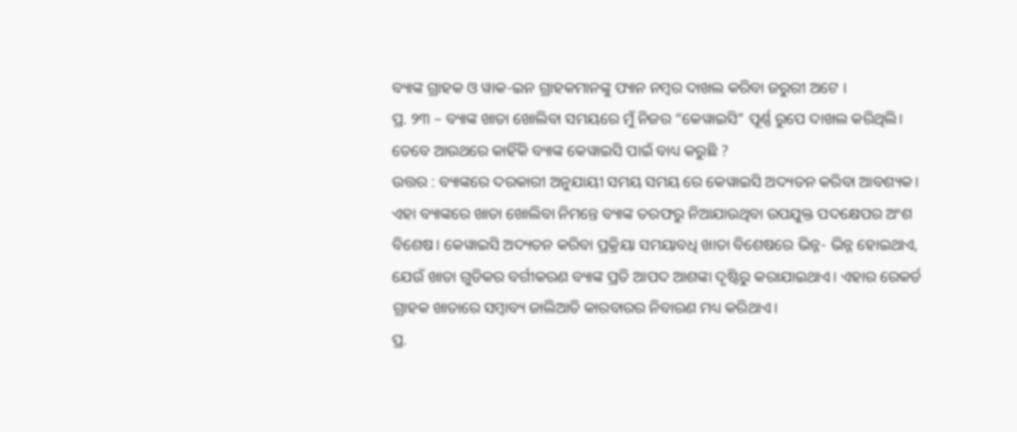ବ୍ୟାଙ୍କ ଗ୍ରାହକ ଓ ୱାକ-ଇନ ଗ୍ରାହକମାନଙ୍କୁ ପ୍ୟାନ ନମ୍ବର ଦାଖଲ କରିବା ଜରୁରୀ ଅଟେ ।
ପ୍ର. ୨୩ – ବ୍ୟାଙ୍କ ଖାତା ଖୋଲିବା ସମୟରେ ମୁଁ ନିଜର “କେୱାଇସି” ପୂର୍ଣ୍ଣ ରୁପେ ଦାଖଲ କରିଥିଲି। ତେବେ ଆଉଥରେ କାହିଁକି ବ୍ୟାଙ୍କ କେୱାଇସି ପାଇଁ ବାଧ୍ୟ କରୁଛି ?
ଉତ୍ତର : ବ୍ୟାଙ୍କରେ ଦରକାରୀ ଅନୁଯାୟୀ ସମୟ ସମୟ ରେ କେୱାଇସି ଅଦ୍ୟତନ କରିବା ଆବଶ୍ୟକ। ଏହା ବ୍ୟାଙ୍କରେ ଖାତା ଖୋଲିବା ନିମନ୍ତେ ବ୍ୟାଙ୍କ ତରଫରୁ ନିଆଯାଉଥିବା ଉପଯୁକ୍ତ ପଦକ୍ଷେପର ଅଂଶ ବିଶେଷ। କେୱାଇସି ଅଦ୍ୟତନ କରିବା ପ୍ରକ୍ରିୟା ସମୟାବଧି ଖାତା ବିଶେଷରେ ଭିନ୍ନ- ଭିନ୍ନ ହୋଇଥାଏ, ଯେଉଁ ଖାତା ଗୁଡିକର ବର୍ଗୀକରଣ ବ୍ୟାଙ୍କ ପ୍ରତି ଆପଦ ଆଶଙ୍କା ଦୃଷ୍ଟିରୁ କରାଯାଇଥାଏ। ଏହାର ରେକର୍ଡ ଗ୍ରାହକ ଖାତାରେ ସମ୍ବାବ୍ୟ ଜାଲିଆତି କାରବାରର ନିବାରଣ ମଧ୍ୟ କରିଥାଏ।
ପ୍ର.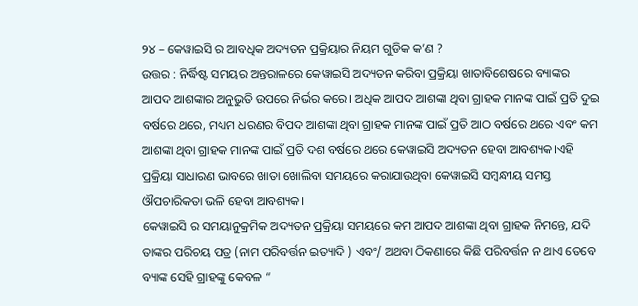୨୪ – କେୱାଇସି ର ଆବଧିକ ଅଦ୍ୟତନ ପ୍ରକ୍ରିୟାର ନିୟମ ଗୁଡିକ କ’ଣ ?
ଉତ୍ତର : ନିର୍ଦ୍ଧିଷ୍ଟ ସମୟର ଅନ୍ତରାଳରେ କେୱାଇସି ଅଦ୍ୟତନ କରିବା ପ୍ରକ୍ରିୟା ଖାତାବିଶେଷରେ ବ୍ୟାଙ୍କର ଆପଦ ଆଶଙ୍କାର ଅନୁଭୁତି ଉପରେ ନିର୍ଭର କରେ। ଅଧିକ ଆପଦ ଆଶଙ୍କା ଥିବା ଗ୍ରାହକ ମାନଙ୍କ ପାଇଁ ପ୍ରତି ଦୁଇ ବର୍ଷରେ ଥରେ, ମଧ୍ୟମ ଧରଣର ବିପଦ ଆଶଙ୍କା ଥିବା ଗ୍ରାହକ ମାନଙ୍କ ପାଇଁ ପ୍ରତି ଆଠ ବର୍ଷରେ ଥରେ ଏବଂ କମ ଆଶଙ୍କା ଥିବା ଗ୍ରାହକ ମାନଙ୍କ ପାଇଁ ପ୍ରତି ଦଶ ବର୍ଷରେ ଥରେ କେୱାଇସି ଅଦ୍ୟତନ ହେବା ଆବଶ୍ୟକ।ଏହି ପ୍ରକ୍ରିୟା ସାଧାରଣ ଭାବରେ ଖାତା ଖୋଲିବା ସମୟରେ କରାଯାଉଥିବା କେୱାଇସି ସମ୍ବନ୍ଧୀୟ ସମସ୍ତ ଔପଚାରିକତା ଭଳି ହେବା ଆବଶ୍ୟକ।
କେୱାଇସି ର ସମୟାନୁକ୍ରମିକ ଅଦ୍ୟତନ ପ୍ରକ୍ରିୟା ସମୟରେ କମ ଆପଦ ଆଶଙ୍କା ଥିବା ଗ୍ରାହକ ନିମନ୍ତେ, ଯଦି ତାଙ୍କର ପରିଚୟ ପତ୍ର (ନାମ ପରିବର୍ତ୍ତନ ଇତ୍ୟାଦି ) ଏବଂ/ ଅଥବା ଠିକଣାରେ କିଛି ପରିବର୍ତ୍ତନ ନ ଥାଏ ତେବେ ବ୍ୟାଙ୍କ ସେହି ଗ୍ରାହଙ୍କୁ କେବଳ “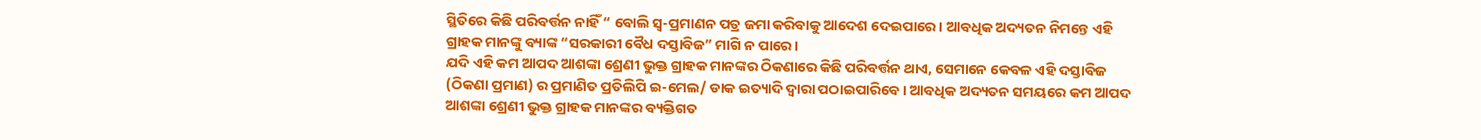ସ୍ଥିତିରେ କିଛି ପରିବର୍ତ୍ତନ ନାହିଁ “ ବୋଲି ସ୍ୱ-ପ୍ରମାଣନ ପତ୍ର ଜମା କରିବାକୁ ଆଦେଶ ଦେଇପାରେ। ଆବଧିକ ଅଦ୍ୟତନ ନିମନ୍ତେ ଏହି ଗ୍ରାହକ ମାନଙ୍କୁ ବ୍ୟାଙ୍କ “ସରକାରୀ ବୈଧ ଦସ୍ତାବିଜ” ମାଗି ନ ପାରେ।
ଯଦି ଏହି କମ ଆପଦ ଆଶଙ୍କା ଶ୍ରେଣୀ ଭୁକ୍ତ ଗ୍ରାହକ ମାନଙ୍କର ଠିକଣାରେ କିଛି ପରିବର୍ତ୍ତନ ଥାଏ, ସେମାନେ କେବଳ ଏହି ଦସ୍ତାବିଜ (ଠିକଣା ପ୍ରମାଣ) ର ପ୍ରମାଣିତ ପ୍ରତିଲିପି ଇ-ମେଲ/ ଡାକ ଇତ୍ୟାଦି ଦ୍ୱାରା ପଠାଇପାରିବେ। ଆବଧିକ ଅଦ୍ୟତନ ସମୟରେ କମ ଆପଦ ଆଶଙ୍କା ଶ୍ରେଣୀ ଭୁକ୍ତ ଗ୍ରାହକ ମାନଙ୍କର ବ୍ୟକ୍ତିଗତ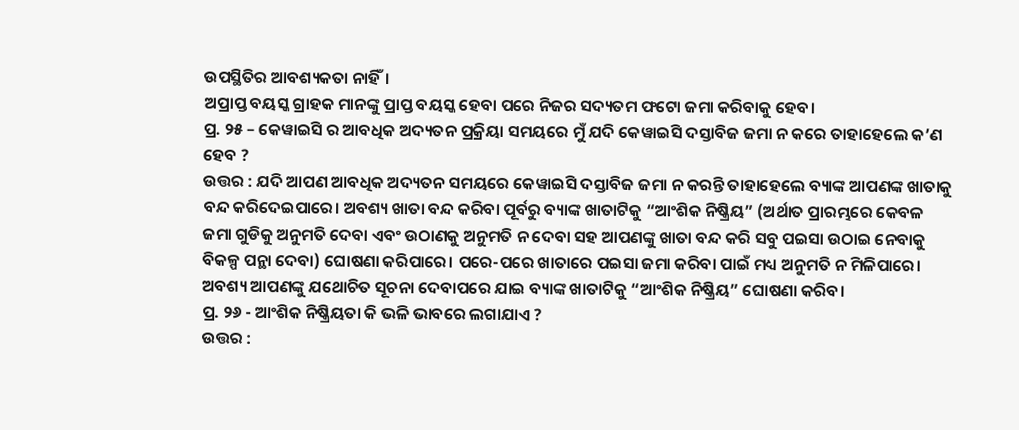ଉପସ୍ଥିତିର ଆବଶ୍ୟକତା ନାହିଁ।
ଅପ୍ରାପ୍ତ ବୟସ୍କ ଗ୍ରାହକ ମାନଙ୍କୁ ପ୍ରାପ୍ତ ବୟସ୍କ ହେବା ପରେ ନିଜର ସଦ୍ୟତମ ଫଟୋ ଜମା କରିବାକୁ ହେବ।
ପ୍ର. ୨୫ – କେୱାଇସି ର ଆବଧିକ ଅଦ୍ୟତନ ପ୍ରକ୍ରିୟା ସମୟରେ ମୁଁ ଯଦି କେୱାଇସି ଦସ୍ତାବିଜ ଜମା ନ କରେ ତାହାହେଲେ କ’ଣ ହେବ ?
ଉତ୍ତର : ଯଦି ଆପଣ ଆବଧିକ ଅଦ୍ୟତନ ସମୟରେ କେୱାଇସି ଦସ୍ତାବିଜ ଜମା ନ କରନ୍ତି ତାହାହେଲେ ବ୍ୟାଙ୍କ ଆପଣଙ୍କ ଖାତାକୁ ବନ୍ଦ କରିଦେଇପାରେ। ଅବଶ୍ୟ ଖାତା ବନ୍ଦ କରିବା ପୂର୍ବରୁ ବ୍ୟାଙ୍କ ଖାତାଟିକୁ “ଆଂଶିକ ନିଷ୍କ୍ରିୟ” (ଅର୍ଥାତ ପ୍ରାରମ୍ଭରେ କେବଳ ଜମା ଗୁଡିକୁ ଅନୁମତି ଦେବା ଏବଂ ଉଠାଣକୁ ଅନୁମତି ନ ଦେବା ସହ ଆପଣଙ୍କୁ ଖାତା ବନ୍ଦ କରି ସବୁ ପଇସା ଉଠାଇ ନେବାକୁ ବିକଳ୍ପ ପନ୍ଥା ଦେବା) ଘୋଷଣା କରିପାରେ। ପରେ-ପରେ ଖାତାରେ ପଇସା ଜମା କରିବା ପାଇଁ ମଧ୍ୟ ଅନୁମତି ନ ମିଳିପାରେ। ଅବଶ୍ୟ ଆପଣଙ୍କୁ ଯଥୋଚିତ ସୂଚନା ଦେବାପରେ ଯାଇ ବ୍ୟାଙ୍କ ଖାତାଟିକୁ “ଆଂଶିକ ନିଷ୍କ୍ରିୟ” ଘୋଷଣା କରିବ।
ପ୍ର. ୨୬ - ଆଂଶିକ ନିଷ୍କ୍ରିୟତା କି ଭଳି ଭାବରେ ଲଗାଯାଏ ?
ଉତ୍ତର :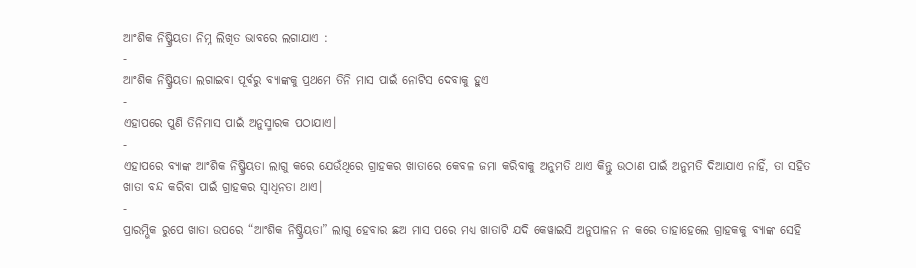ଆଂଶିକ ନିଷ୍କ୍ରିୟତା ନିମ୍ନ ଲିଖିତ ଭାବରେ ଲଗାଯାଏ :
-
ଆଂଶିକ ନିଷ୍କ୍ରିୟତା ଲଗାଇବା ପୂର୍ବରୁ ବ୍ୟାଙ୍କକୁ ପ୍ରଥମେ ତିନି ମାସ ପାଇଁ ନୋଟିସ ଦେବାକୁ ହୁଏ
-
ଏହାପରେ ପୁଣି ତିନିମାସ ପାଇଁ ଅନୁସ୍ମାରକ ପଠାଯାଏ।
-
ଏହାପରେ ବ୍ୟାଙ୍କ ଆଂଶିକ ନିଷ୍କ୍ରିୟତା ଲାଗୁ କରେ ଯେଉଁଥିରେ ଗ୍ରାହକର ଖାତାରେ କେବଳ ଜମା କରିବାକୁ ଅନୁମତି ଥାଏ କିନ୍ତୁ ଉଠାଣ ପାଇଁ ଅନୁମତି ଦିଆଯାଏ ନାହିଁ, ତା ସହିତ ଖାତା ବନ୍ଦ କରିବା ପାଇଁ ଗ୍ରାହକର ସ୍ୱାଧିନତା ଥାଏ।
-
ପ୍ରାରମ୍ଭିକ ରୁପେ ଖାତା ଉପରେ “ଆଂଶିକ ନିଷ୍କ୍ରିୟତା” ଲାଗୁ ହେବାର ଛଅ ମାସ ପରେ ମଧ୍ୟ ଖାତାଟି ଯଦି କେୱାଇସି ଅନୁପାଳନ ନ କରେ ତାହାହେଲେ ଗ୍ରାହକକୁ ବ୍ୟାଙ୍କ ସେହି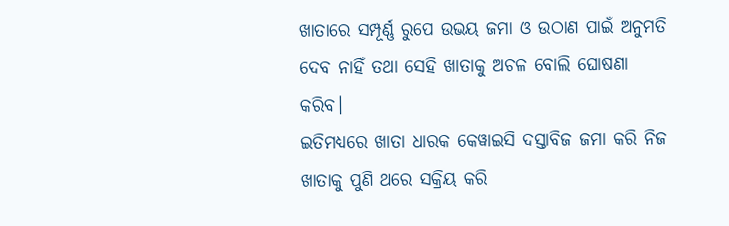ଖାତାରେ ସମ୍ପୂର୍ଣ୍ଣ ରୁପେ ଉଭୟ ଜମା ଓ ଉଠାଣ ପାଇଁ ଅନୁମତି ଦେବ ନାହିଁ ତଥା ସେହି ଖାତାକୁ ଅଚଳ ବୋଲି ଘୋଷଣା କରିବ।
ଇତିମଧ୍ୟରେ ଖାତା ଧାରକ କେୱାଇସି ଦସ୍ତାବିଜ ଜମା କରି ନିଜ ଖାତାକୁ ପୁଣି ଥରେ ସକ୍ରିୟ କରି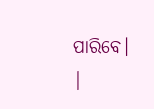ପାରିବେ। |